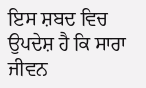ਇਸ ਸ਼ਬਦ ਵਿਚ ਉਪਦੇਸ਼ ਹੈ ਕਿ ਸਾਰਾ ਜੀਵਨ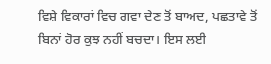ਵਿਸ਼ੇ ਵਿਕਾਰਾਂ ਵਿਚ ਗਵਾ ਦੇਣ ਤੋਂ ਬਾਅਦ, ਪਛਤਾਵੇ ਤੋਂ ਬਿਨਾਂ ਹੋਰ ਕੁਝ ਨਹੀਂ ਬਚਦਾ। ਇਸ ਲਈ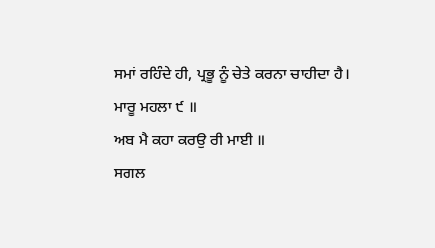ਸਮਾਂ ਰਹਿੰਦੇ ਹੀ, ਪ੍ਰਭੂ ਨੂੰ ਚੇਤੇ ਕਰਨਾ ਚਾਹੀਦਾ ਹੈ।
ਮਾਰੂ ਮਹਲਾ ੯ ॥
ਅਬ ਮੈ ਕਹਾ ਕਰਉ ਰੀ ਮਾਈ ॥
ਸਗਲ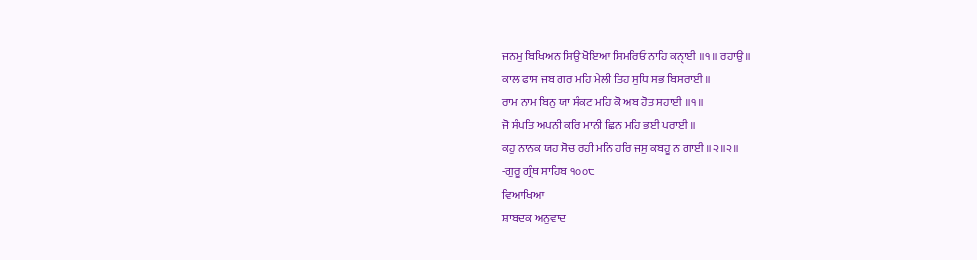ਜਨਮੁ ਬਿਖਿਅਨ ਸਿਉ ਖੋਇਆ ਸਿਮਰਿਓ ਨਾਹਿ ਕਨੑਾਈ ॥੧॥ ਰਹਾਉ ॥
ਕਾਲ ਫਾਸ ਜਬ ਗਰ ਮਹਿ ਮੇਲੀ ਤਿਹ ਸੁਧਿ ਸਭ ਬਿਸਰਾਈ ॥
ਰਾਮ ਨਾਮ ਬਿਨੁ ਯਾ ਸੰਕਟ ਮਹਿ ਕੋ ਅਬ ਹੋਤ ਸਹਾਈ ॥੧॥
ਜੋ ਸੰਪਤਿ ਅਪਨੀ ਕਰਿ ਮਾਨੀ ਛਿਨ ਮਹਿ ਭਈ ਪਰਾਈ ॥
ਕਹੁ ਨਾਨਕ ਯਹ ਸੋਚ ਰਹੀ ਮਨਿ ਹਰਿ ਜਸੁ ਕਬਹੂ ਨ ਗਾਈ ॥੨॥੨॥
-ਗੁਰੂ ਗ੍ਰੰਥ ਸਾਹਿਬ ੧੦੦੮
ਵਿਆਖਿਆ
ਸ਼ਾਬਦਕ ਅਨੁਵਾਦ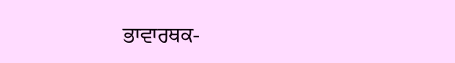ਭਾਵਾਰਥਕ-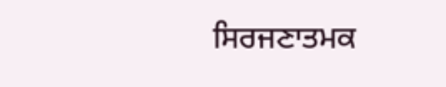ਸਿਰਜਣਾਤਮਕ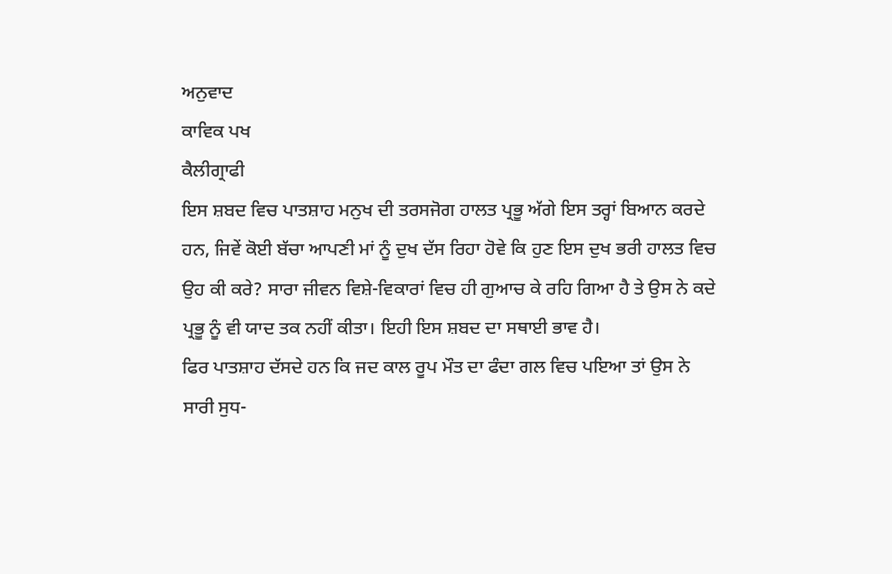ਅਨੁਵਾਦ
ਕਾਵਿਕ ਪਖ
ਕੈਲੀਗ੍ਰਾਫੀ
ਇਸ ਸ਼ਬਦ ਵਿਚ ਪਾਤਸ਼ਾਹ ਮਨੁਖ ਦੀ ਤਰਸਜੋਗ ਹਾਲਤ ਪ੍ਰਭੂ ਅੱਗੇ ਇਸ ਤਰ੍ਹਾਂ ਬਿਆਨ ਕਰਦੇ ਹਨ, ਜਿਵੇਂ ਕੋਈ ਬੱਚਾ ਆਪਣੀ ਮਾਂ ਨੂੰ ਦੁਖ ਦੱਸ ਰਿਹਾ ਹੋਵੇ ਕਿ ਹੁਣ ਇਸ ਦੁਖ ਭਰੀ ਹਾਲਤ ਵਿਚ ਉਹ ਕੀ ਕਰੇ? ਸਾਰਾ ਜੀਵਨ ਵਿਸ਼ੇ-ਵਿਕਾਰਾਂ ਵਿਚ ਹੀ ਗੁਆਚ ਕੇ ਰਹਿ ਗਿਆ ਹੈ ਤੇ ਉਸ ਨੇ ਕਦੇ ਪ੍ਰਭੂ ਨੂੰ ਵੀ ਯਾਦ ਤਕ ਨਹੀਂ ਕੀਤਾ। ਇਹੀ ਇਸ ਸ਼ਬਦ ਦਾ ਸਥਾਈ ਭਾਵ ਹੈ।
ਫਿਰ ਪਾਤਸ਼ਾਹ ਦੱਸਦੇ ਹਨ ਕਿ ਜਦ ਕਾਲ ਰੂਪ ਮੌਤ ਦਾ ਫੰਦਾ ਗਲ ਵਿਚ ਪਇਆ ਤਾਂ ਉਸ ਨੇ ਸਾਰੀ ਸੁਧ-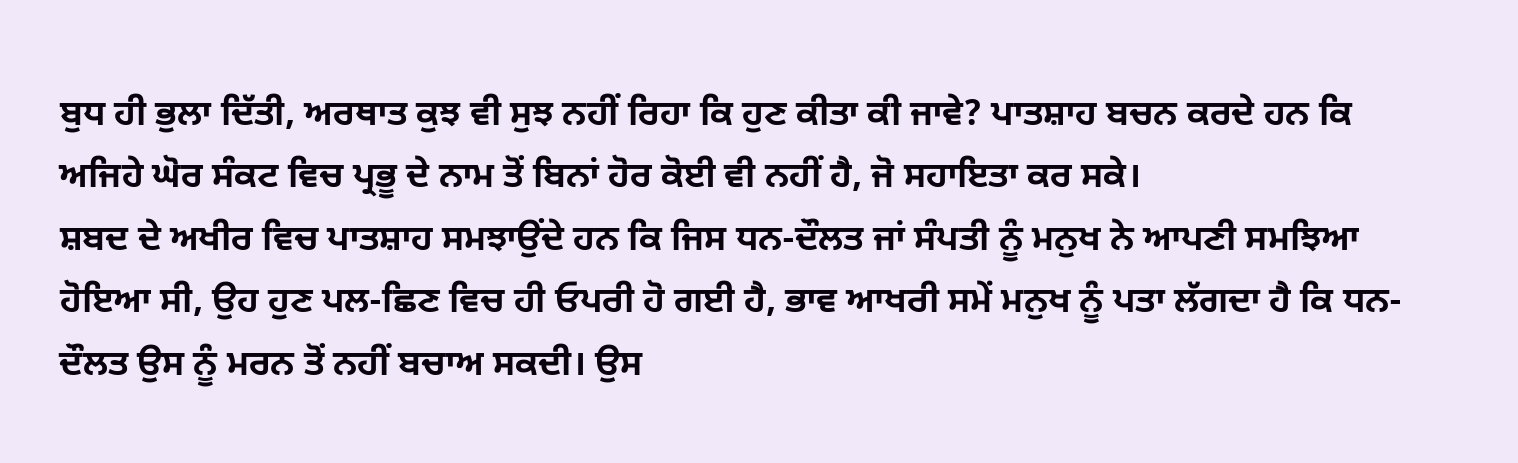ਬੁਧ ਹੀ ਭੁਲਾ ਦਿੱਤੀ, ਅਰਥਾਤ ਕੁਝ ਵੀ ਸੁਝ ਨਹੀਂ ਰਿਹਾ ਕਿ ਹੁਣ ਕੀਤਾ ਕੀ ਜਾਵੇ? ਪਾਤਸ਼ਾਹ ਬਚਨ ਕਰਦੇ ਹਨ ਕਿ ਅਜਿਹੇ ਘੋਰ ਸੰਕਟ ਵਿਚ ਪ੍ਰਭੂ ਦੇ ਨਾਮ ਤੋਂ ਬਿਨਾਂ ਹੋਰ ਕੋਈ ਵੀ ਨਹੀਂ ਹੈ, ਜੋ ਸਹਾਇਤਾ ਕਰ ਸਕੇ।
ਸ਼ਬਦ ਦੇ ਅਖੀਰ ਵਿਚ ਪਾਤਸ਼ਾਹ ਸਮਝਾਉਂਦੇ ਹਨ ਕਿ ਜਿਸ ਧਨ-ਦੌਲਤ ਜਾਂ ਸੰਪਤੀ ਨੂੰ ਮਨੁਖ ਨੇ ਆਪਣੀ ਸਮਝਿਆ ਹੋਇਆ ਸੀ, ਉਹ ਹੁਣ ਪਲ-ਛਿਣ ਵਿਚ ਹੀ ਓਪਰੀ ਹੋ ਗਈ ਹੈ, ਭਾਵ ਆਖਰੀ ਸਮੇਂ ਮਨੁਖ ਨੂੰ ਪਤਾ ਲੱਗਦਾ ਹੈ ਕਿ ਧਨ-ਦੌਲਤ ਉਸ ਨੂੰ ਮਰਨ ਤੋਂ ਨਹੀਂ ਬਚਾਅ ਸਕਦੀ। ਉਸ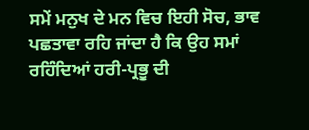ਸਮੇਂ ਮਨੁਖ ਦੇ ਮਨ ਵਿਚ ਇਹੀ ਸੋਚ, ਭਾਵ ਪਛਤਾਵਾ ਰਹਿ ਜਾਂਦਾ ਹੈ ਕਿ ਉਹ ਸਮਾਂ ਰਹਿੰਦਿਆਂ ਹਰੀ-ਪ੍ਰਭੂ ਦੀ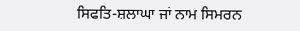ਸਿਫਤਿ-ਸ਼ਲਾਘਾ ਜਾਂ ਨਾਮ ਸਿਮਰਨ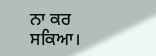ਨਾ ਕਰ ਸਕਿਆ।